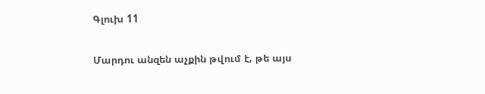Գլուխ 11

Մարդու անզեն աչքին թվում է, թե այս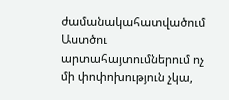ժամանակահատվածում Աստծու արտահայտումներում ոչ մի փոփոխություն չկա,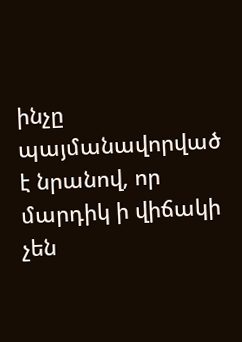ինչը պայմանավորված է նրանով, որ մարդիկ ի վիճակի չեն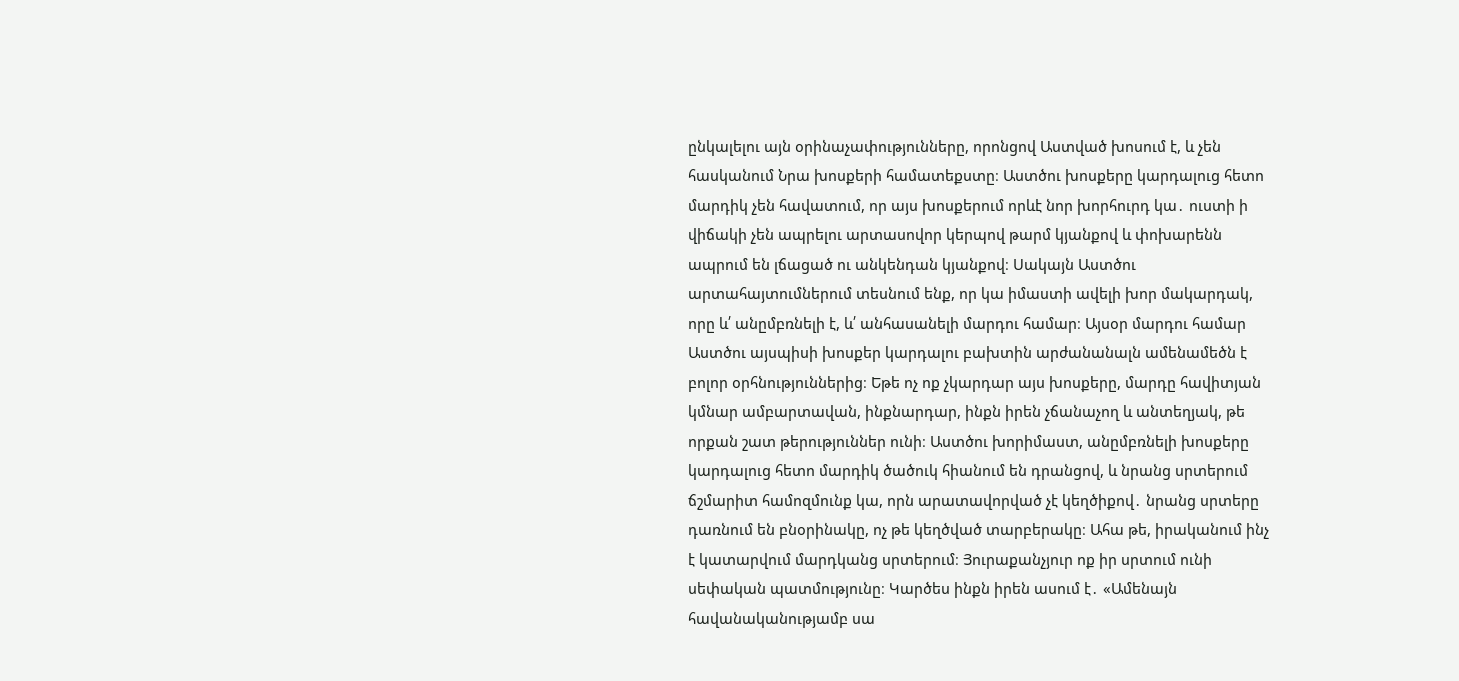ընկալելու այն օրինաչափությունները, որոնցով Աստված խոսում է, և չեն հասկանում Նրա խոսքերի համատեքստը։ Աստծու խոսքերը կարդալուց հետո մարդիկ չեն հավատում, որ այս խոսքերում որևէ նոր խորհուրդ կա․ ուստի ի վիճակի չեն ապրելու արտասովոր կերպով թարմ կյանքով և փոխարենն ապրում են լճացած ու անկենդան կյանքով։ Սակայն Աստծու արտահայտումներում տեսնում ենք, որ կա իմաստի ավելի խոր մակարդակ, որը և՛ անըմբռնելի է, և՛ անհասանելի մարդու համար։ Այսօր մարդու համար Աստծու այսպիսի խոսքեր կարդալու բախտին արժանանալն ամենամեծն է բոլոր օրհնություններից։ Եթե ոչ ոք չկարդար այս խոսքերը, մարդը հավիտյան կմնար ամբարտավան, ինքնարդար, ինքն իրեն չճանաչող և անտեղյակ, թե որքան շատ թերություններ ունի։ Աստծու խորիմաստ, անըմբռնելի խոսքերը կարդալուց հետո մարդիկ ծածուկ հիանում են դրանցով, և նրանց սրտերում ճշմարիտ համոզմունք կա, որն արատավորված չէ կեղծիքով․ նրանց սրտերը դառնում են բնօրինակը, ոչ թե կեղծված տարբերակը։ Ահա թե, իրականում ինչ է կատարվում մարդկանց սրտերում։ Յուրաքանչյուր ոք իր սրտում ունի սեփական պատմությունը։ Կարծես ինքն իրեն ասում է․ «Ամենայն հավանականությամբ սա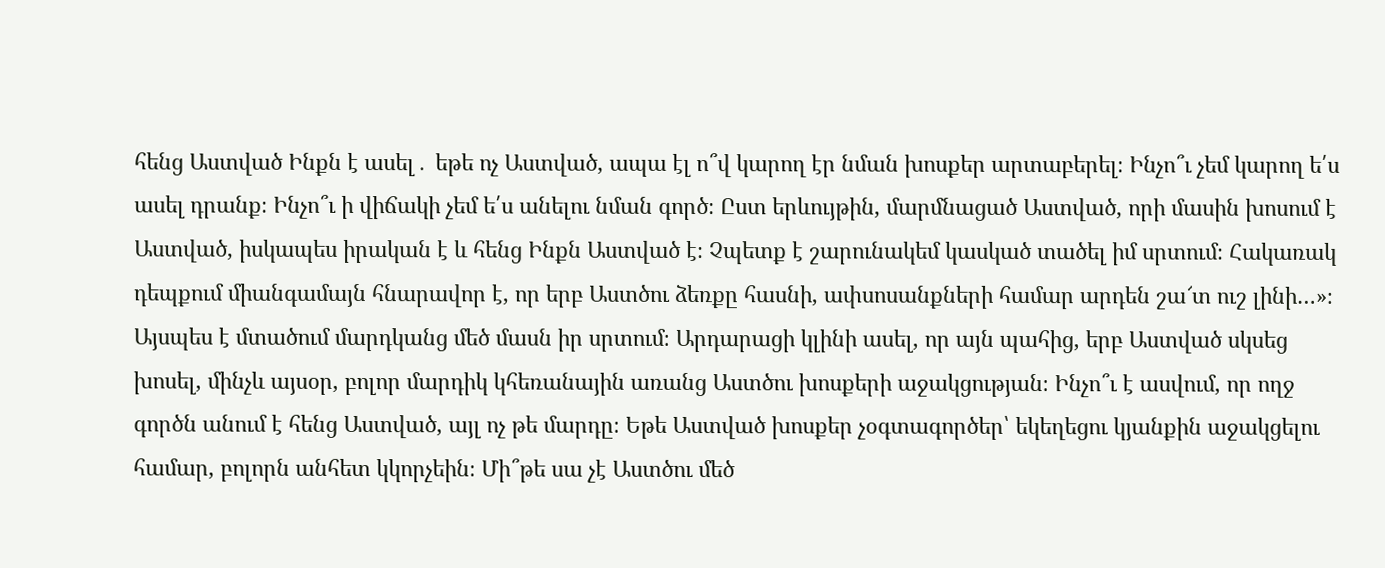հենց Աստված Ինքն է ասել․ եթե ոչ Աստված, ապա էլ ո՞վ կարող էր նման խոսքեր արտաբերել։ Ինչո՞ւ չեմ կարող ե՛ս ասել դրանք։ Ինչո՞ւ ի վիճակի չեմ ե՛ս անելու նման գործ։ Ըստ երևույթին, մարմնացած Աստված, որի մասին խոսում է Աստված, իսկապես իրական է և հենց Ինքն Աստված է։ Չպետք է շարունակեմ կասկած տածել իմ սրտում։ Հակառակ դեպքում միանգամայն հնարավոր է, որ երբ Աստծու ձեռքը հասնի, ափսոսանքների համար արդեն շա՜տ ուշ լինի…»։ Այսպես է մտածում մարդկանց մեծ մասն իր սրտում։ Արդարացի կլինի ասել, որ այն պահից, երբ Աստված սկսեց խոսել, մինչև այսօր, բոլոր մարդիկ կհեռանային առանց Աստծու խոսքերի աջակցության։ Ինչո՞ւ է ասվում, որ ողջ գործն անում է հենց Աստված, այլ ոչ թե մարդը։ Եթե Աստված խոսքեր չօգտագործեր՝ եկեղեցու կյանքին աջակցելու համար, բոլորն անհետ կկորչեին։ Մի՞թե սա չէ Աստծու մեծ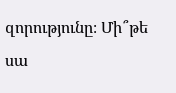զորությունը։ Մի՞թե սա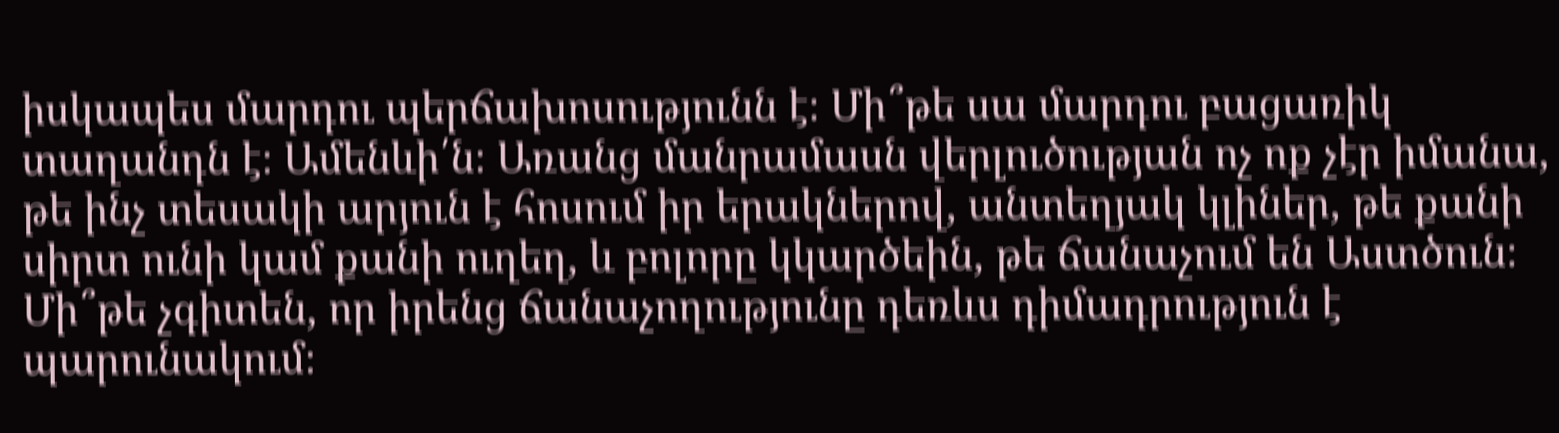իսկապես մարդու պերճախոսությունն է։ Մի՞թե սա մարդու բացառիկ տաղանդն է։ Ամենևի՛ն։ Առանց մանրամասն վերլուծության ոչ ոք չէր իմանա, թե ինչ տեսակի արյուն է հոսում իր երակներով, անտեղյակ կլիներ, թե քանի սիրտ ունի կամ քանի ուղեղ, և բոլորը կկարծեին, թե ճանաչում են Աստծուն։ Մի՞թե չգիտեն, որ իրենց ճանաչողությունը դեռևս դիմադրություն է պարունակում։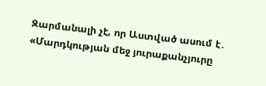Զարմանալի չէ, որ Աստված ասում է․ «Մարդկության մեջ յուրաքանչյուրը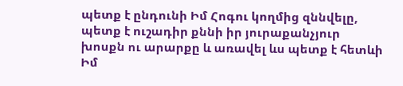պետք է ընդունի Իմ Հոգու կողմից զննվելը, պետք է ուշադիր քննի իր յուրաքանչյուր խոսքն ու արարքը և առավել ևս պետք է հետևի Իմ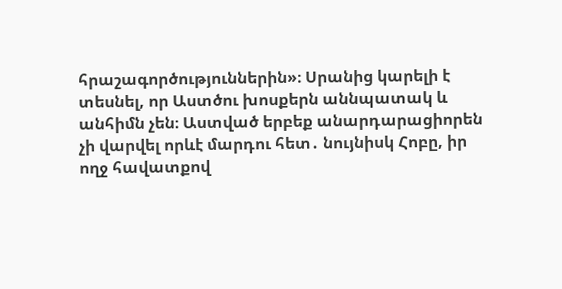հրաշագործություններին»։ Սրանից կարելի է տեսնել, որ Աստծու խոսքերն աննպատակ և անհիմն չեն։ Աստված երբեք անարդարացիորեն չի վարվել որևէ մարդու հետ․ նույնիսկ Հոբը, իր ողջ հավատքով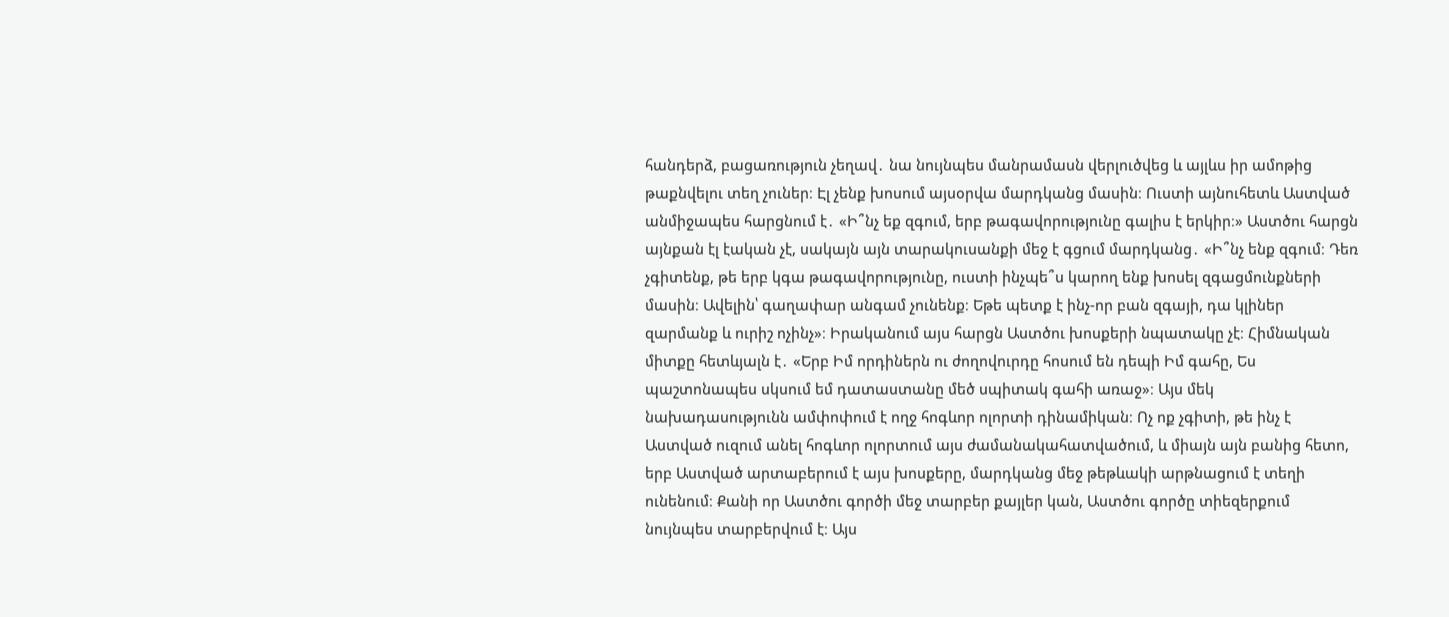հանդերձ, բացառություն չեղավ․ նա նույնպես մանրամասն վերլուծվեց և այլևս իր ամոթից թաքնվելու տեղ չուներ։ Էլ չենք խոսում այսօրվա մարդկանց մասին։ Ուստի այնուհետև Աստված անմիջապես հարցնում է․ «Ի՞նչ եք զգում, երբ թագավորությունը գալիս է երկիր։» Աստծու հարցն այնքան էլ էական չէ, սակայն այն տարակուսանքի մեջ է գցում մարդկանց․ «Ի՞նչ ենք զգում։ Դեռ չգիտենք, թե երբ կգա թագավորությունը, ուստի ինչպե՞ս կարող ենք խոսել զգացմունքների մասին։ Ավելին՝ գաղափար անգամ չունենք։ Եթե պետք է ինչ-որ բան զգայի, դա կլիներ զարմանք և ուրիշ ոչինչ»։ Իրականում այս հարցն Աստծու խոսքերի նպատակը չէ։ Հիմնական միտքը հետևյալն է․ «Երբ Իմ որդիներն ու ժողովուրդը հոսում են դեպի Իմ գահը, Ես պաշտոնապես սկսում եմ դատաստանը մեծ սպիտակ գահի առաջ»։ Այս մեկ նախադասությունն ամփոփում է ողջ հոգևոր ոլորտի դինամիկան։ Ոչ ոք չգիտի, թե ինչ է Աստված ուզում անել հոգևոր ոլորտում այս ժամանակահատվածում, և միայն այն բանից հետո, երբ Աստված արտաբերում է այս խոսքերը, մարդկանց մեջ թեթևակի արթնացում է տեղի ունենում։ Քանի որ Աստծու գործի մեջ տարբեր քայլեր կան, Աստծու գործը տիեզերքում նույնպես տարբերվում է։ Այս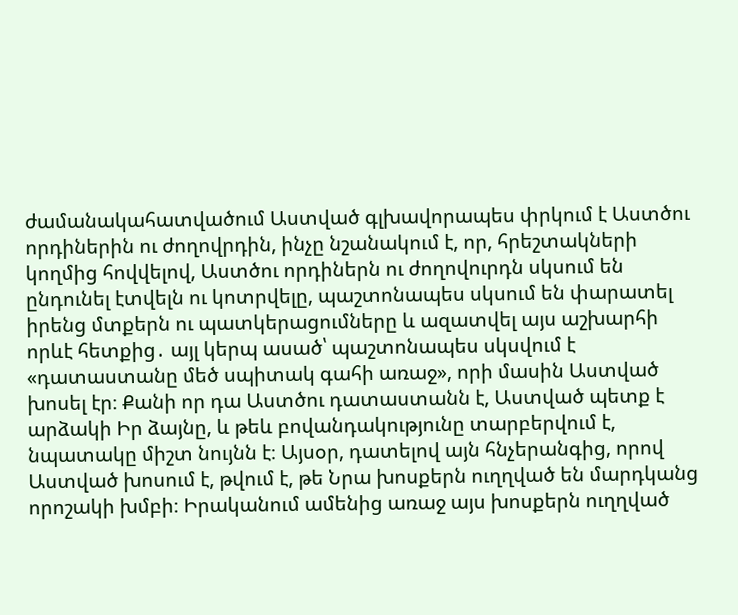ժամանակահատվածում Աստված գլխավորապես փրկում է Աստծու որդիներին ու ժողովրդին, ինչը նշանակում է, որ, հրեշտակների կողմից հովվելով, Աստծու որդիներն ու ժողովուրդն սկսում են ընդունել էտվելն ու կոտրվելը, պաշտոնապես սկսում են փարատել իրենց մտքերն ու պատկերացումները և ազատվել այս աշխարհի որևէ հետքից․ այլ կերպ ասած՝ պաշտոնապես սկսվում է «դատաստանը մեծ սպիտակ գահի առաջ», որի մասին Աստված խոսել էր։ Քանի որ դա Աստծու դատաստանն է, Աստված պետք է արձակի Իր ձայնը, և թեև բովանդակությունը տարբերվում է, նպատակը միշտ նույնն է։ Այսօր, դատելով այն հնչերանգից, որով Աստված խոսում է, թվում է, թե Նրա խոսքերն ուղղված են մարդկանց որոշակի խմբի։ Իրականում ամենից առաջ այս խոսքերն ուղղված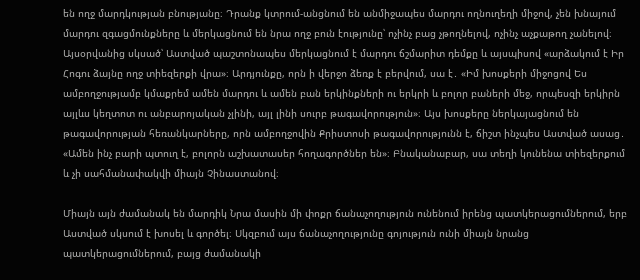են ողջ մարդկության բնությանը։ Դրանք կտրում-անցնում են անմիջապես մարդու ողնուղեղի միջով, չեն խնայում մարդու զգացմունքները և մերկացնում են նրա ողջ բուն էությունը՝ ոչինչ բաց չթողնելով, ոչինչ աչքաթող չանելով։ Այսօրվանից սկսած՝ Աստված պաշտոնապես մերկացնում է մարդու ճշմարիտ դեմքը և այսպիսով «արձակում է Իր Հոգու ձայնը ողջ տիեզերքի վրա»։ Արդյունքը, որն ի վերջո ձեռք է բերվում, սա է․ «Իմ խոսքերի միջոցով Ես ամբողջությամբ կմաքրեմ ամեն մարդու և ամեն բան երկինքների ու երկրի և բոլոր բաների մեջ, որպեսզի երկիրն այլևս կեղտոտ ու անբարոյական չլինի, այլ լինի սուրբ թագավորություն»։ Այս խոսքերը ներկայացնում են թագավորության հեռանկարները, որն ամբողջովին Քրիստոսի թագավորությունն է, ճիշտ ինչպես Աստված ասաց․ «Ամեն ինչ բարի պտուղ է, բոլորն աշխատասեր հողագործներ են»։ Բնականաբար, սա տեղի կունենա տիեզերքում և չի սահմանափակվի միայն Չինաստանով։

Միայն այն ժամանակ են մարդիկ Նրա մասին մի փոքր ճանաչողություն ունենում իրենց պատկերացումներում, երբ Աստված սկսում է խոսել և գործել։ Սկզբում այս ճանաչողությունը գոյություն ունի միայն նրանց պատկերացումներում, բայց ժամանակի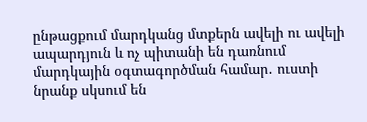ընթացքում մարդկանց մտքերն ավելի ու ավելի ապարդյուն և ոչ պիտանի են դառնում մարդկային օգտագործման համար․ ուստի նրանք սկսում են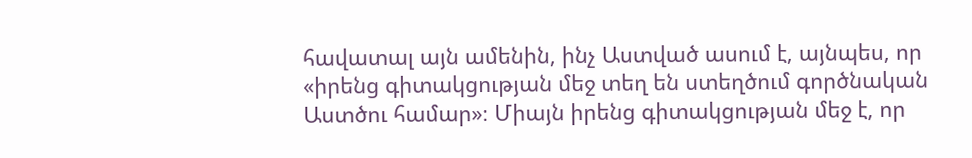հավատալ այն ամենին, ինչ Աստված ասում է, այնպես, որ «իրենց գիտակցության մեջ տեղ են ստեղծում գործնական Աստծու համար»։ Միայն իրենց գիտակցության մեջ է, որ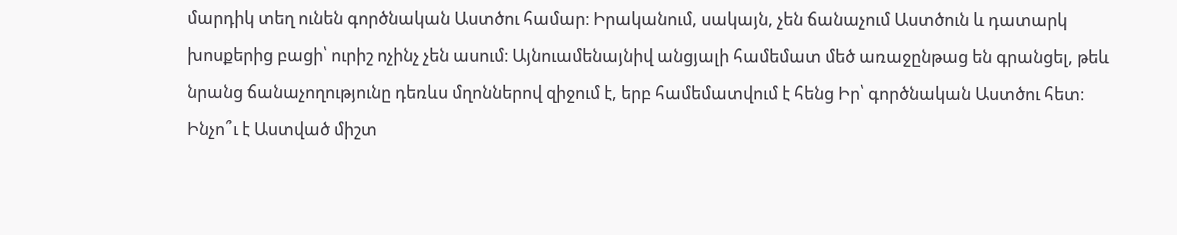մարդիկ տեղ ունեն գործնական Աստծու համար։ Իրականում, սակայն, չեն ճանաչում Աստծուն և դատարկ խոսքերից բացի՝ ուրիշ ոչինչ չեն ասում։ Այնուամենայնիվ անցյալի համեմատ մեծ առաջընթաց են գրանցել, թեև նրանց ճանաչողությունը դեռևս մղոններով զիջում է, երբ համեմատվում է հենց Իր՝ գործնական Աստծու հետ։ Ինչո՞ւ է Աստված միշտ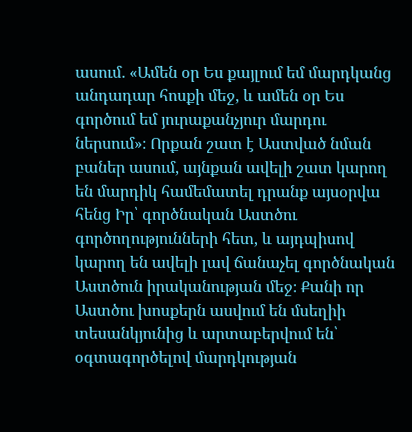ասում․ «Ամեն օր Ես քայլում եմ մարդկանց անդադար հոսքի մեջ, և ամեն օր Ես գործում եմ յուրաքանչյուր մարդու ներսում»։ Որքան շատ է Աստված նման բաներ ասում, այնքան ավելի շատ կարող են մարդիկ համեմատել դրանք այսօրվա հենց Իր՝ գործնական Աստծու գործողությունների հետ, և այդպիսով կարող են ավելի լավ ճանաչել գործնական Աստծուն իրականության մեջ։ Քանի որ Աստծու խոսքերն ասվում են մսեղիի տեսանկյունից և արտաբերվում են՝ օգտագործելով մարդկության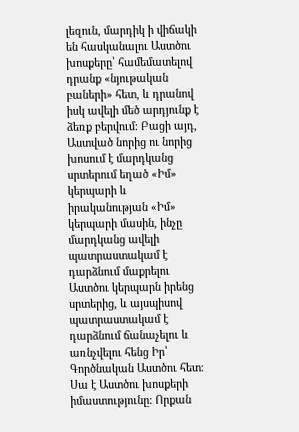լեզուն, մարդիկ ի վիճակի են հասկանալու Աստծու խոսքերը՝ համեմատելով դրանք «նյութական բաների» հետ, և դրանով իսկ ավելի մեծ արդյունք է ձեռք բերվում։ Բացի այդ, Աստված նորից ու նորից խոսում է մարդկանց սրտերում եղած «Իմ» կերպարի և իրականության «Իմ» կերպարի մասին, ինչը մարդկանց ավելի պատրաստակամ է դարձնում մաքրելու Աստծու կերպարն իրենց սրտերից, և այսպիսով պատրաստակամ է դարձնում ճանաչելու և առնչվելու հենց Իր՝ Գործնական Աստծու հետ։ Սա է Աստծու խոսքերի իմաստությունը։ Որքան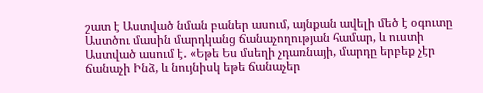շատ է Աստված նման բաներ ասում, այնքան ավելի մեծ է օգուտը Աստծու մասին մարդկանց ճանաչողության համար, և ուստի Աստված ասում է․ «Եթե Ես մսեղի չդառնայի, մարդը երբեք չէր ճանաչի Ինձ, և նույնիսկ եթե ճանաչեր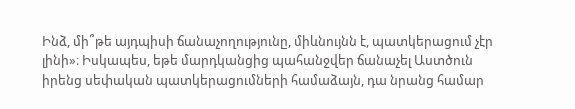Ինձ, մի՞թե այդպիսի ճանաչողությունը, միևնույնն է, պատկերացում չէր լինի»։ Իսկապես, եթե մարդկանցից պահանջվեր ճանաչել Աստծուն իրենց սեփական պատկերացումների համաձայն, դա նրանց համար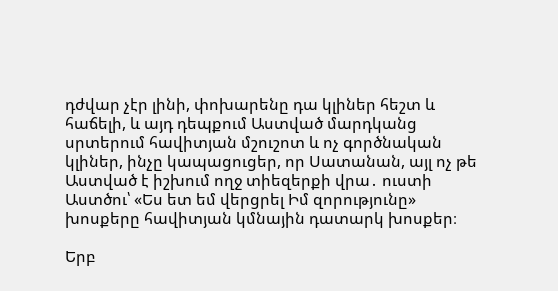դժվար չէր լինի, փոխարենը դա կլիներ հեշտ և հաճելի, և այդ դեպքում Աստված մարդկանց սրտերում հավիտյան մշուշոտ և ոչ գործնական կլիներ, ինչը կապացուցեր, որ Սատանան, այլ ոչ թե Աստված է իշխում ողջ տիեզերքի վրա․ ուստի Աստծու՝ «Ես ետ եմ վերցրել Իմ զորությունը» խոսքերը հավիտյան կմնային դատարկ խոսքեր։

Երբ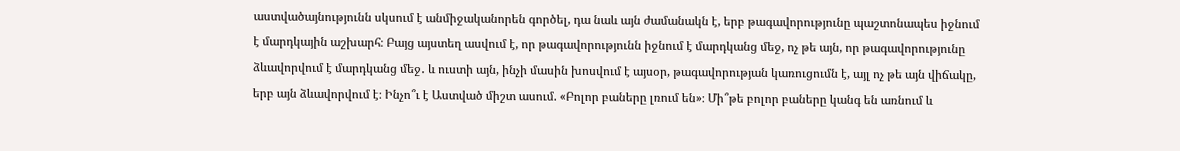աստվածայնությունն սկսում է անմիջականորեն գործել, դա նաև այն ժամանակն է, երբ թագավորությունը պաշտոնապես իջնում է մարդկային աշխարհ։ Բայց այստեղ ասվում է, որ թագավորությունն իջնում է մարդկանց մեջ, ոչ թե այն, որ թագավորությունը ձևավորվում է մարդկանց մեջ․ և ուստի այն, ինչի մասին խոսվում է այսօր, թագավորության կառուցումն է, այլ ոչ թե այն վիճակը, երբ այն ձևավորվում է։ Ինչո՞ւ է Աստված միշտ ասում. «Բոլոր բաները լռում են»։ Մի՞թե բոլոր բաները կանգ են առնում և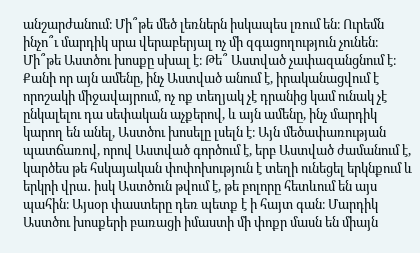անշարժանում։ Մի՞թե մեծ լեռներն իսկապես լռում են։ Ուրեմն ինչո՞ւ մարդիկ սրա վերաբերյալ ոչ մի զգացողություն չունեն։ Մի՞թե Աստծու խոսքը սխալ է։ Թե՞ Աստված չափազանցնում է։ Քանի որ այն ամենը, ինչ Աստված անում է, իրականացվում է որոշակի միջավայրում, ոչ ոք տեղյակ չէ դրանից կամ ունակ չէ ընկալելու դա սեփական աչքերով, և այն ամենը, ինչ մարդիկ կարող են անել, Աստծու խոսելը լսելն է։ Այն մեծափառության պատճառով, որով Աստված գործում է, երբ Աստված ժամանում է, կարծես թե հսկայական փոփոխություն է տեղի ունեցել երկնքում և երկրի վրա․ իսկ Աստծուն թվում է, թե բոլորը հետևում են այս պահին։ Այսօր փաստերը դեռ պետք է ի հայտ գան։ Մարդիկ Աստծու խոսքերի բառացի իմաստի մի փոքր մասն են միայն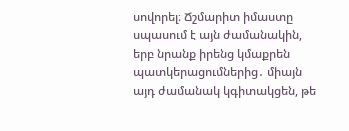սովորել։ Ճշմարիտ իմաստը սպասում է այն ժամանակին, երբ նրանք իրենց կմաքրեն պատկերացումներից․ միայն այդ ժամանակ կգիտակցեն, թե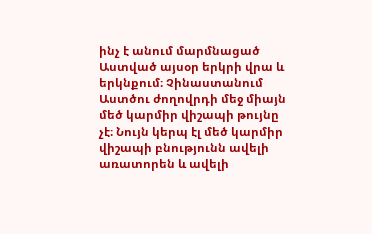ինչ է անում մարմնացած Աստված այսօր երկրի վրա և երկնքում։ Չինաստանում Աստծու ժողովրդի մեջ միայն մեծ կարմիր վիշապի թույնը չէ։ Նույն կերպ էլ մեծ կարմիր վիշապի բնությունն ավելի առատորեն և ավելի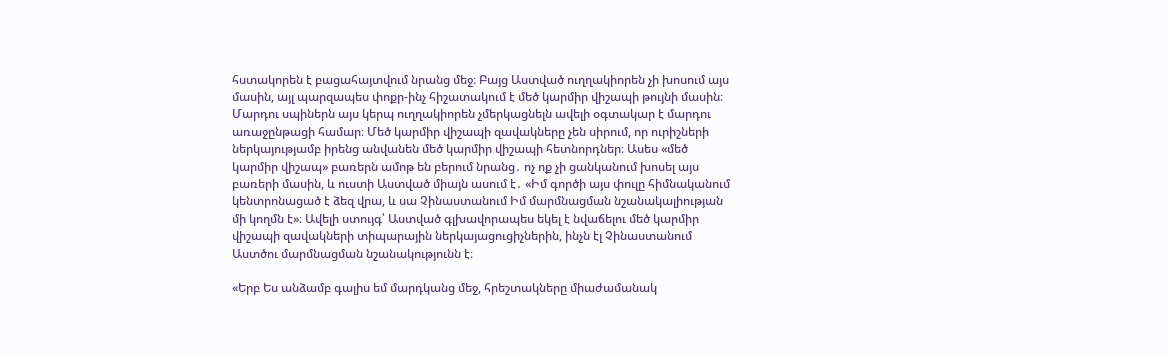հստակորեն է բացահայտվում նրանց մեջ։ Բայց Աստված ուղղակիորեն չի խոսում այս մասին, այլ պարզապես փոքր-ինչ հիշատակում է մեծ կարմիր վիշապի թույնի մասին։ Մարդու սպիներն այս կերպ ուղղակիորեն չմերկացնելն ավելի օգտակար է մարդու առաջընթացի համար։ Մեծ կարմիր վիշապի զավակները չեն սիրում, որ ուրիշների ներկայությամբ իրենց անվանեն մեծ կարմիր վիշապի հետնորդներ։ Ասես «մեծ կարմիր վիշապ» բառերն ամոթ են բերում նրանց․ ոչ ոք չի ցանկանում խոսել այս բառերի մասին, և ուստի Աստված միայն ասում է․ «Իմ գործի այս փուլը հիմնականում կենտրոնացած է ձեզ վրա, և սա Չինաստանում Իմ մարմնացման նշանակալիության մի կողմն է»։ Ավելի ստույգ՝ Աստված գլխավորապես եկել է նվաճելու մեծ կարմիր վիշապի զավակների տիպարային ներկայացուցիչներին, ինչն էլ Չինաստանում Աստծու մարմնացման նշանակությունն է։

«Երբ Ես անձամբ գալիս եմ մարդկանց մեջ, հրեշտակները միաժամանակ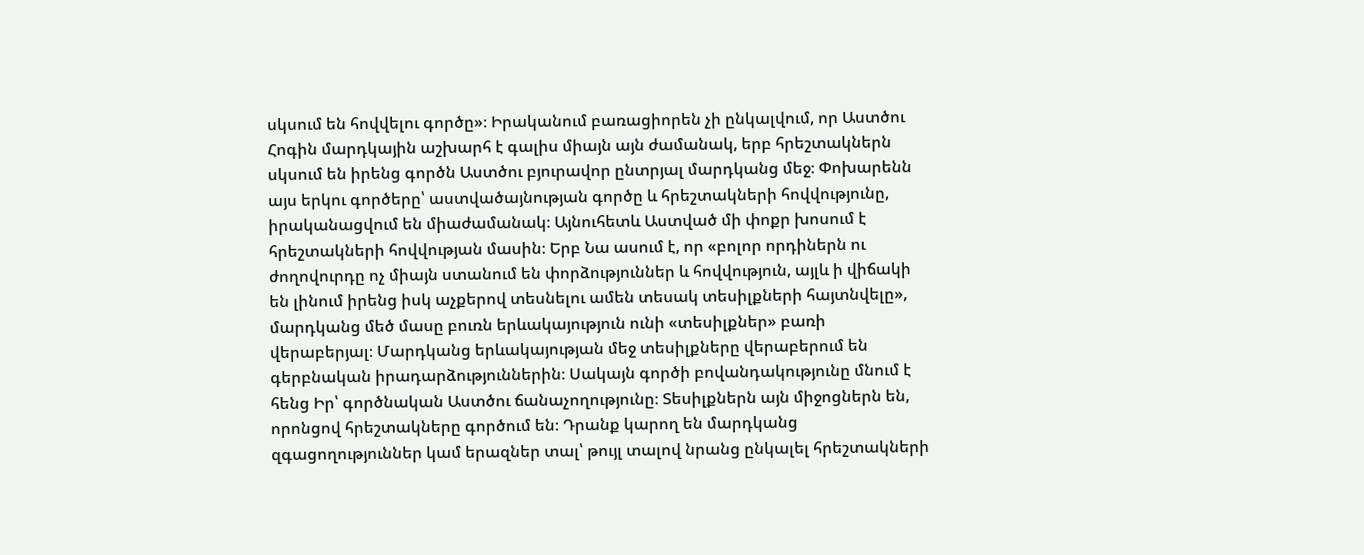սկսում են հովվելու գործը»։ Իրականում բառացիորեն չի ընկալվում, որ Աստծու Հոգին մարդկային աշխարհ է գալիս միայն այն ժամանակ, երբ հրեշտակներն սկսում են իրենց գործն Աստծու բյուրավոր ընտրյալ մարդկանց մեջ։ Փոխարենն այս երկու գործերը՝ աստվածայնության գործը և հրեշտակների հովվությունը, իրականացվում են միաժամանակ։ Այնուհետև Աստված մի փոքր խոսում է հրեշտակների հովվության մասին։ Երբ Նա ասում է, որ «բոլոր որդիներն ու ժողովուրդը ոչ միայն ստանում են փորձություններ և հովվություն, այլև ի վիճակի են լինում իրենց իսկ աչքերով տեսնելու ամեն տեսակ տեսիլքների հայտնվելը», մարդկանց մեծ մասը բուռն երևակայություն ունի «տեսիլքներ» բառի վերաբերյալ։ Մարդկանց երևակայության մեջ տեսիլքները վերաբերում են գերբնական իրադարձություններին։ Սակայն գործի բովանդակությունը մնում է հենց Իր՝ գործնական Աստծու ճանաչողությունը։ Տեսիլքներն այն միջոցներն են, որոնցով հրեշտակները գործում են։ Դրանք կարող են մարդկանց զգացողություններ կամ երազներ տալ՝ թույլ տալով նրանց ընկալել հրեշտակների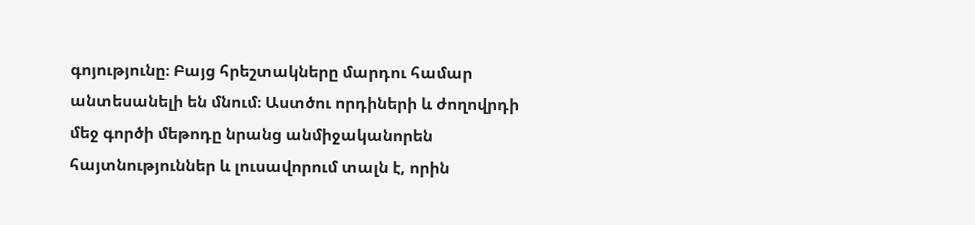գոյությունը։ Բայց հրեշտակները մարդու համար անտեսանելի են մնում։ Աստծու որդիների և ժողովրդի մեջ գործի մեթոդը նրանց անմիջականորեն հայտնություններ և լուսավորում տալն է, որին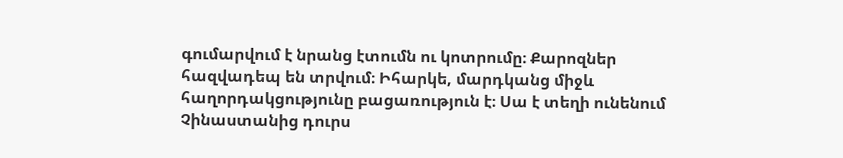գումարվում է նրանց էտումն ու կոտրումը։ Քարոզներ հազվադեպ են տրվում։ Իհարկե, մարդկանց միջև հաղորդակցությունը բացառություն է։ Սա է տեղի ունենում Չինաստանից դուրս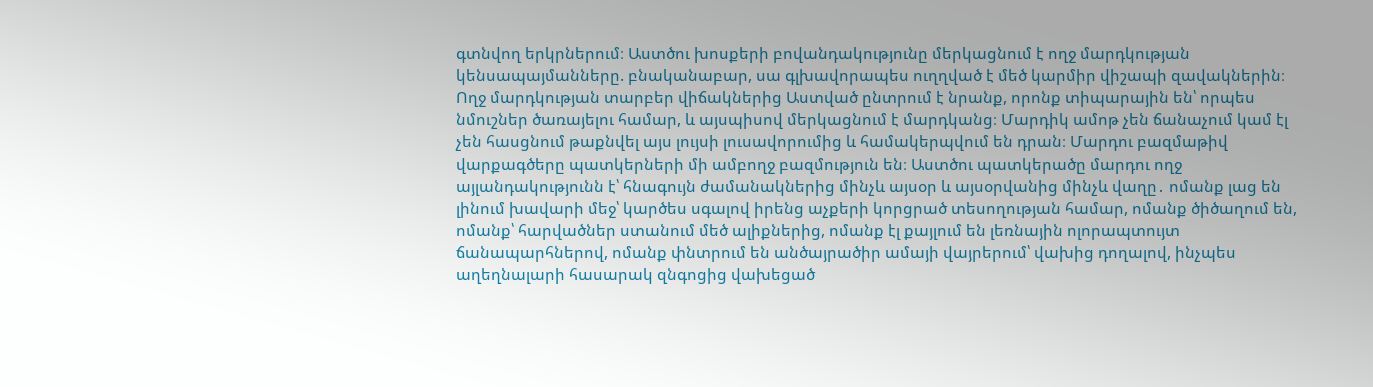գտնվող երկրներում։ Աստծու խոսքերի բովանդակությունը մերկացնում է ողջ մարդկության կենսապայմանները. բնականաբար, սա գլխավորապես ուղղված է մեծ կարմիր վիշապի զավակներին։ Ողջ մարդկության տարբեր վիճակներից Աստված ընտրում է նրանք, որոնք տիպարային են՝ որպես նմուշներ ծառայելու համար, և այսպիսով մերկացնում է մարդկանց։ Մարդիկ ամոթ չեն ճանաչում կամ էլ չեն հասցնում թաքնվել այս լույսի լուսավորումից և համակերպվում են դրան։ Մարդու բազմաթիվ վարքագծերը պատկերների մի ամբողջ բազմություն են։ Աստծու պատկերածը մարդու ողջ այլանդակությունն է՝ հնագույն ժամանակներից մինչև այսօր և այսօրվանից մինչև վաղը․ ոմանք լաց են լինում խավարի մեջ՝ կարծես սգալով իրենց աչքերի կորցրած տեսողության համար, ոմանք ծիծաղում են, ոմանք՝ հարվածներ ստանում մեծ ալիքներից, ոմանք էլ քայլում են լեռնային ոլորապտույտ ճանապարհներով, ոմանք փնտրում են անծայրածիր ամայի վայրերում՝ վախից դողալով, ինչպես աղեղնալարի հասարակ զնգոցից վախեցած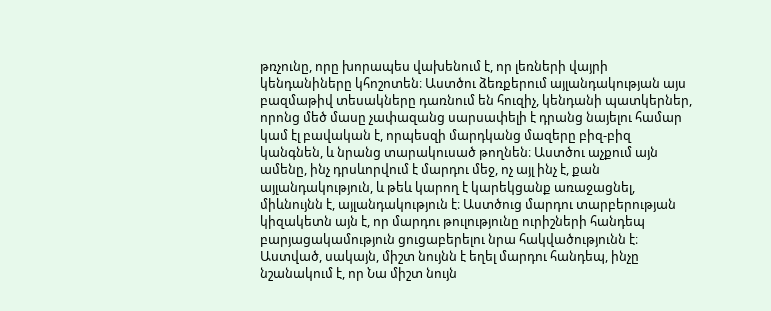թռչունը, որը խորապես վախենում է, որ լեռների վայրի կենդանիները կհոշոտեն։ Աստծու ձեռքերում այլանդակության այս բազմաթիվ տեսակները դառնում են հուզիչ, կենդանի պատկերներ, որոնց մեծ մասը չափազանց սարսափելի է դրանց նայելու համար կամ էլ բավական է, որպեսզի մարդկանց մազերը բիզ-բիզ կանգնեն, և նրանց տարակուսած թողնեն։ Աստծու աչքում այն ամենը, ինչ դրսևորվում է մարդու մեջ, ոչ այլ ինչ է, քան այլանդակություն, և թեև կարող է կարեկցանք առաջացնել, միևնույնն է, այլանդակություն է։ Աստծուց մարդու տարբերության կիզակետն այն է, որ մարդու թուլությունը ուրիշների հանդեպ բարյացակամություն ցուցաբերելու նրա հակվածությունն է։ Աստված, սակայն, միշտ նույնն է եղել մարդու հանդեպ, ինչը նշանակում է, որ Նա միշտ նույն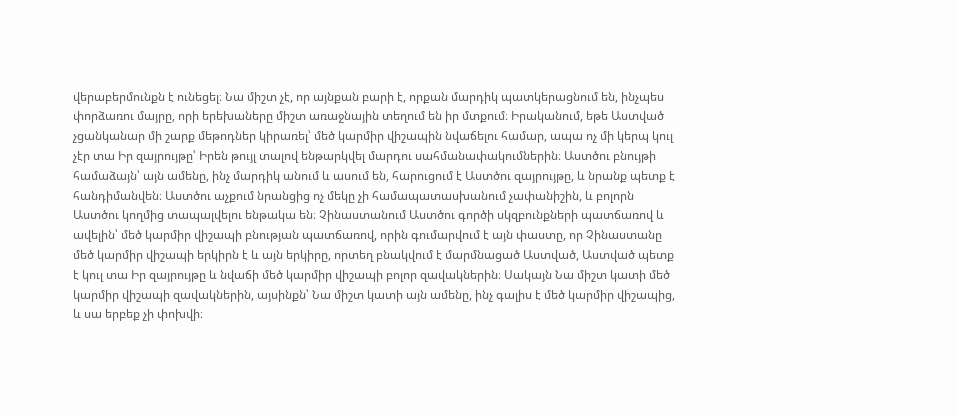վերաբերմունքն է ունեցել։ Նա միշտ չէ, որ այնքան բարի է, որքան մարդիկ պատկերացնում են, ինչպես փորձառու մայրը, որի երեխաները միշտ առաջնային տեղում են իր մտքում։ Իրականում, եթե Աստված չցանկանար մի շարք մեթոդներ կիրառել՝ մեծ կարմիր վիշապին նվաճելու համար, ապա ոչ մի կերպ կուլ չէր տա Իր զայրույթը՝ Իրեն թույլ տալով ենթարկվել մարդու սահմանափակումներին։ Աստծու բնույթի համաձայն՝ այն ամենը, ինչ մարդիկ անում և ասում են, հարուցում է Աստծու զայրույթը, և նրանք պետք է հանդիմանվեն։ Աստծու աչքում նրանցից ոչ մեկը չի համապատասխանում չափանիշին, և բոլորն Աստծու կողմից տապալվելու ենթակա են։ Չինաստանում Աստծու գործի սկզբունքների պատճառով և ավելին՝ մեծ կարմիր վիշապի բնության պատճառով, որին գումարվում է այն փաստը, որ Չինաստանը մեծ կարմիր վիշապի երկիրն է և այն երկիրը, որտեղ բնակվում է մարմնացած Աստված, Աստված պետք է կուլ տա Իր զայրույթը և նվաճի մեծ կարմիր վիշապի բոլոր զավակներին։ Սակայն Նա միշտ կատի մեծ կարմիր վիշապի զավակներին, այսինքն՝ Նա միշտ կատի այն ամենը, ինչ գալիս է մեծ կարմիր վիշապից, և սա երբեք չի փոխվի։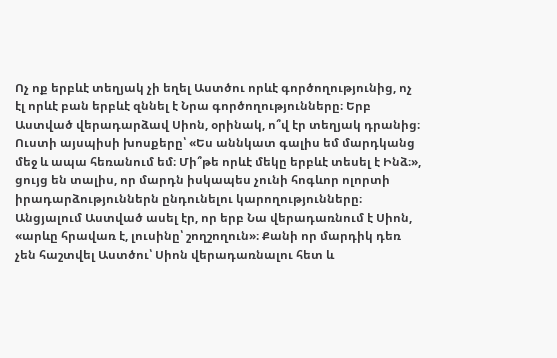Ոչ ոք երբևէ տեղյակ չի եղել Աստծու որևէ գործողությունից, ոչ էլ որևէ բան երբևէ զննել է Նրա գործողությունները։ Երբ Աստված վերադարձավ Սիոն, օրինակ, ո՞վ էր տեղյակ դրանից։ Ուստի այսպիսի խոսքերը՝ «Ես աննկատ գալիս եմ մարդկանց մեջ և ապա հեռանում եմ։ Մի՞թե որևէ մեկը երբևէ տեսել է Ինձ։», ցույց են տալիս, որ մարդն իսկապես չունի հոգևոր ոլորտի իրադարձություններն ընդունելու կարողությունները։ Անցյալում Աստված ասել էր, որ երբ Նա վերադառնում է Սիոն, «արևը հրավառ է, լուսինը՝ շողշողուն»։ Քանի որ մարդիկ դեռ չեն հաշտվել Աստծու՝ Սիոն վերադառնալու հետ և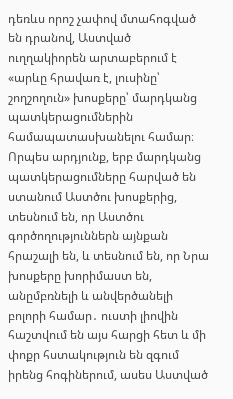դեռևս որոշ չափով մտահոգված են դրանով, Աստված ուղղակիորեն արտաբերում է «արևը հրավառ է, լուսինը՝ շողշողուն» խոսքերը՝ մարդկանց պատկերացումներին համապատասխանելու համար։ Որպես արդյունք, երբ մարդկանց պատկերացումները հարված են ստանում Աստծու խոսքերից, տեսնում են, որ Աստծու գործողություններն այնքան հրաշալի են, և տեսնում են, որ Նրա խոսքերը խորիմաստ են, անըմբռնելի և անվերծանելի բոլորի համար․ ուստի լիովին հաշտվում են այս հարցի հետ և մի փոքր հստակություն են զգում իրենց հոգիներում, ասես Աստված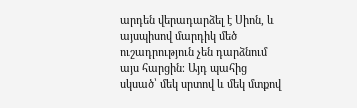արդեն վերադարձել է Սիոն, և այսպիսով մարդիկ մեծ ուշադրություն չեն դարձնում այս հարցին։ Այդ պահից սկսած՝ մեկ սրտով և մեկ մտքով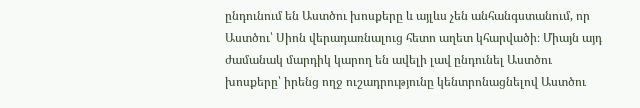ընդունում են Աստծու խոսքերը և այլևս չեն անհանգստանում, որ Աստծու՝ Սիոն վերադառնալուց հետո աղետ կհարվածի։ Միայն այդ ժամանակ մարդիկ կարող են ավելի լավ ընդունել Աստծու խոսքերը՝ իրենց ողջ ուշադրությունը կենտրոնացնելով Աստծու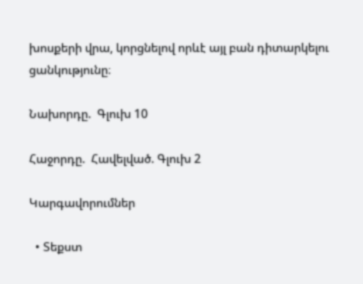խոսքերի վրա, կորցնելով որևէ այլ բան դիտարկելու ցանկությունը։

Նախորդը.  Գլուխ 10

Հաջորդը.  Հավելված. Գլուխ 2

Կարգավորումներ

  • Տեքստ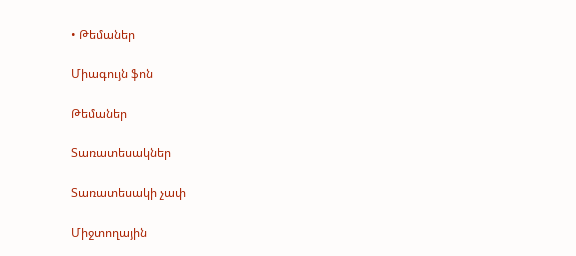• Թեմաներ

Միագույն ֆոն

Թեմաներ

Տառատեսակներ

Տառատեսակի չափ

Միջտողային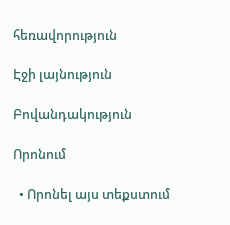հեռավորություն

Էջի լայնություն

Բովանդակություն

Որոնում

  • Որոնել այս տեքստում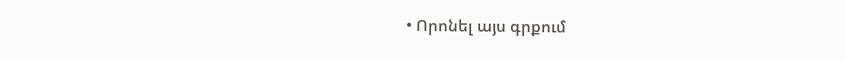• Որոնել այս գրքում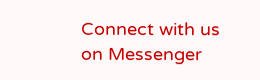Connect with us on Messenger